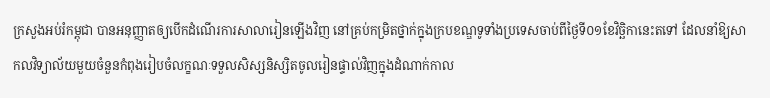ក្រសួងអប់រំកម្ពុជា បានអនុញ្ញាតឲ្យបើកដំណើរការសាលារៀនឡើងវិញ នៅគ្រប់កម្រិតថ្នាក់ក្នុងក្របខណ្ឌទូទាំងប្រទេសចាប់ពីថ្ងៃទី០១ខែវិច្ឆិកានេះតទៅ ដែលនាំឱ្យសាកលវិទ្យាល័យមួយចំនួនកំពុងរៀបចំលក្ខណៈទទួលសិស្សនិស្សិតចូលរៀនផ្ទាល់វិញក្នុងដំណាក់កាល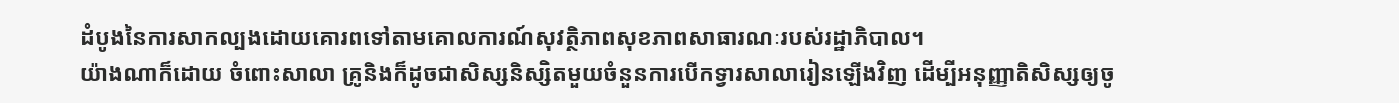ដំបូងនៃការសាកល្បងដោយគោរពទៅតាមគោលការណ៍សុវត្ថិភាពសុខភាពសាធារណៈរបស់រដ្ឋាភិបាល។
យ៉ាងណាក៏ដោយ ចំពោះសាលា គ្រូនិងក៏ដូចជាសិស្សនិស្សិតមួយចំនួនការបើកទ្វារសាលារៀនឡើងវិញ ដើម្បីអនុញ្ញាតិសិស្សឲ្យចូ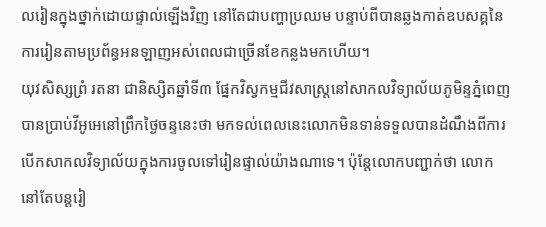លរៀនក្នុងថ្នាក់ដោយផ្ទាល់ឡើងវិញ នៅតែជាបញ្ហាប្រឈម បន្ទាប់ពីបានឆ្លងកាត់ឧបសគ្គនៃការរៀនតាមប្រព័ន្ធអនឡាញអស់ពេលជាច្រើនខែកន្លងមកហើយ។
យុវសិស្សព្រំ រតនា ជានិស្សិតឆ្នាំទី៣ ផ្នែកវិស្វកម្មជីវសាស្ត្រនៅសាកលវិទ្យាល័យភូមិន្ទភ្នំពេញ បានប្រាប់វីអូអេនៅព្រឹកថ្ងៃចន្ទនេះថា មកទល់ពេលនេះលោកមិនទាន់ទទួលបានដំណឹងពីការបើកសាកលវិទ្យាល័យក្នុងការចូលទៅរៀនផ្ទាល់យ៉ាងណាទេ។ ប៉ុន្តែលោកបញ្ជាក់ថា លោកនៅតែបន្តរៀ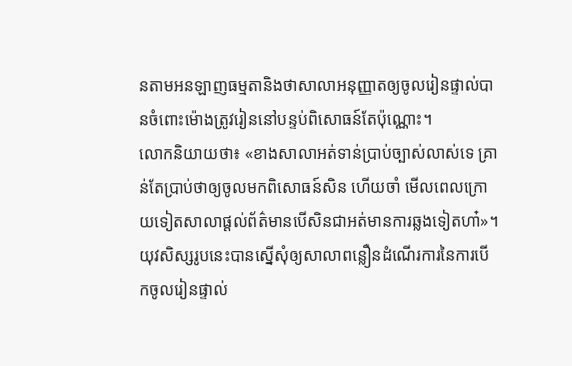នតាមអនឡាញធម្មតានិងថាសាលាអនុញ្ញាតឲ្យចូលរៀនផ្ទាល់បានចំពោះម៉ោងត្រូវរៀននៅបន្ទប់ពិសោធន៍តែប៉ុណ្ណោះ។
លោកនិយាយថា៖ «ខាងសាលាអត់ទាន់ប្រាប់ច្បាស់លាស់ទេ គ្រាន់តែប្រាប់ថាឲ្យចូលមកពិសោធន៍សិន ហើយចាំ មើលពេលក្រោយទៀតសាលាផ្តល់ព័ត៌មានបើសិនជាអត់មានការឆ្លងទៀតហា៎»។
យុវសិស្សរូបនេះបានស្នើសុំឲ្យសាលាពន្លឿនដំណើរការនៃការបើកចូលរៀនផ្ទាល់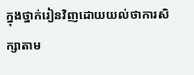ក្នុងថ្នាក់រៀនវិញដោយយល់ថាការសិក្សាតាម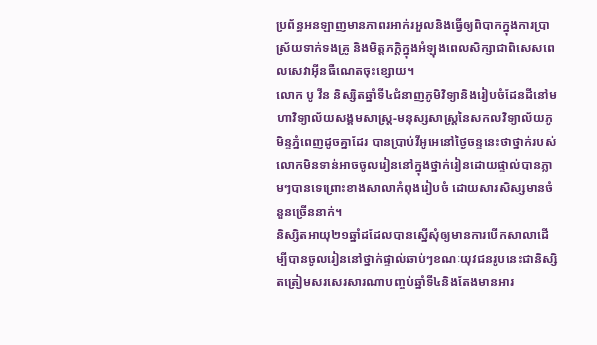ប្រព័ន្ធអនឡាញមានភាពរអាក់រអួលនិងធ្វើឲ្យពិបាកក្នុងការប្រាស្រ័យទាក់ទងគ្រូ និងមិត្តភក្តិក្នុងអំឡុងពេលសិក្សាជាពិសេសពេលសេវាអ៊ីនធឺណេតចុះខ្សោយ។
លោក បូ វីន និស្សិតឆ្នាំទី៤ជំនាញភូមិវិទ្យានិងរៀបចំដែនដីនៅមហាវិទ្យាល័យសង្គមសាស្ត្រ-មនុស្សសាស្ត្រនៃសកលវិទ្យាល័យភូមិន្ទភ្នំពេញដូចគ្នាដែរ បានប្រាប់វីអូអេនៅថ្ងៃចន្ទនេះថាថ្នាក់របស់លោកមិនទាន់អាចចូលរៀននៅក្នុងថ្នាក់រៀនដោយផ្ទាល់បានភ្លាមៗបានទេព្រោះខាងសាលាកំពុងរៀបចំ ដោយសារសិស្សមានចំនួនច្រើននាក់។
និស្សិតអាយុ២១ឆ្នាំដដែលបានស្នើសុំឲ្យមានការបើកសាលាដើម្បីបានចូលរៀននៅថ្នាក់ផ្ទាល់ឆាប់ៗខណៈយុវជនរូបនេះជានិស្សិតត្រៀមសរសេរសារណាបញ្ចប់ឆ្នាំទី៤និងតែងមានអារ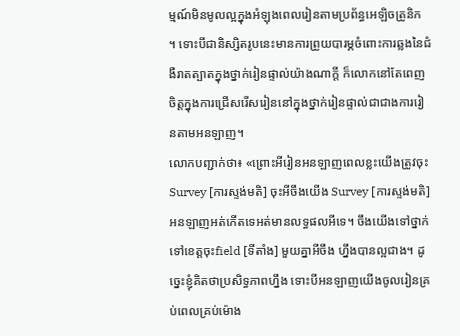ម្មណ៍មិនមូលល្អក្នុងអំឡុងពេលរៀនតាមប្រព័ន្ធអេឡិចត្រូនិក ។ ទោះបីជានិស្សិតរូបនេះមានការព្រួយបារម្ភចំពោះការឆ្លងនៃជំងឺរាតត្បាតក្នុងថ្នាក់រៀនផ្ទាល់យ៉ាងណាក្តី ក៏លោកនៅតែពេញចិត្តក្នុងការជ្រើសរើសរៀននៅក្នុងថ្នាក់រៀនផ្ទាល់ជាជាងការរៀនតាមអនឡាញ។
លោកបញ្ជាក់ថា៖ «ព្រោះអីរៀនអនឡាញពេលខ្លះយើងត្រូវចុះ Survey [ការស្ទង់មតិ] ចុះអីចឹងយើង Survey [ការស្ទង់មតិ] អនឡាញអត់កើតទេអត់មានលទ្ធផលអីទេ។ ចឹងយើងទៅថ្នាក់ ទៅខេត្តចុះfield [ទីតាំង] មួយគ្នាអីចឹង ហ្នឹងបានល្អជាង។ ដូច្នេះខ្ញុំគិតថាប្រសិទ្ធភាពហ្នឹង ទោះបីអនឡាញយើងចូលរៀនគ្រប់ពេលគ្រប់ម៉ោង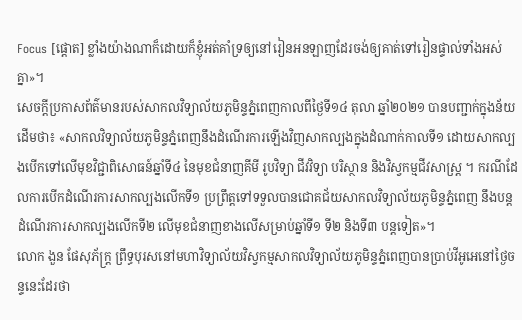Focus [ផ្តោត] ខ្លាំងយ៉ាងណាក៏ដោយក៏ខ្ញុំអត់គាំទ្រឲ្យនៅរៀនអនឡាញដែរចង់ឲ្យគាត់ទៅរៀនផ្ទាល់ទាំងអស់គ្នា»។
សេចក្តីប្រកាសព័ត៌មានរបស់សាកលវិទ្យាល័យភូមិន្ទភ្នំពេញកាលពីថ្ងៃទី១៤ តុលា ឆ្នាំ២០២១ បានបញ្ជាក់ក្នុងន័យដើមថា៖ «សាកលវិទ្យាល័យភូមិន្ទភ្នំពេញនឹងដំណើរការឡើងវិញសាកល្បងក្នុងដំណាក់កាលទី១ ដោយសាកល្បងបើកទៅលើមុខវិជ្ជាពិសោធន៍ឆ្នាំទី៤ នៃមុខជំនាញគីមី រូបវិទ្យា ជីវវិទ្យា បរិស្ថាន និងវិស្វកម្មជីវសាស្ត្រ ។ ករណីដែលការបើកដំណើរការសាកល្បងលើកទី១ ប្រព្រឹត្តទៅទទួលបានជោគជ័យសាកលវិទ្យាល័យភូមិន្ទភ្នំពេញ នឹងបន្តដំណើរការសាកល្បងលើកទី២ លើមុខជំនាញខាងលើសម្រាប់ឆ្នាំទី១ ទី២ និងទី៣ បន្តទៀត»។
លោក ងួន ផែសុភ័ក្ត្រ ព្រឹទ្ធបុរសនៅមហាវិទ្យាល័យវិស្វកម្មសាកលវិទ្យាល័យភូមិន្ទភ្នំពេញបានប្រាប់វីអូអេនៅថ្ងៃចន្ទនេះដែរថា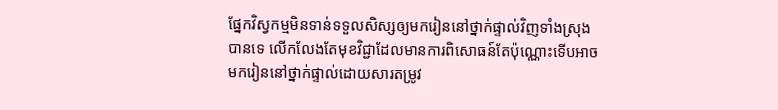ផ្នែកវិស្វកម្មមិនទាន់ទទួលសិស្សឲ្យមករៀននៅថ្នាក់ផ្ទាល់វិញទាំងស្រុងបានទេ លើកលែងតែមុខវិជ្ជាដែលមានការពិសោធន៍តែប៉ុណ្ណោះទើបអាចមករៀននៅថ្នាក់ផ្ទាល់ដោយសារតម្រូវ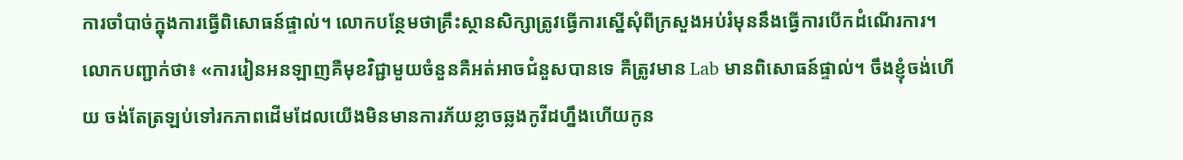ការចាំបាច់ក្នុងការធ្វើពិសោធន៍ផ្ទាល់។ លោកបន្ថែមថាគ្រឹះស្ថានសិក្សាត្រូវធ្វើការស្នើសុំពីក្រសួងអប់រំមុននឹងធ្វើការបើកដំណើរការ។
លោកបញ្ជាក់ថា៖ «ការរៀនអនឡាញគឺមុខវិជ្ជាមួយចំនួនគឺអត់អាចជំនួសបានទេ គឺត្រូវមាន Lab មានពិសោធន៍ផ្ទាល់។ ចឹងខ្ញុំចង់ហើយ ចង់តែត្រឡប់ទៅរកភាពដើមដែលយើងមិនមានការភ័យខ្លាចឆ្លងកូវីដហ្នឹងហើយកូន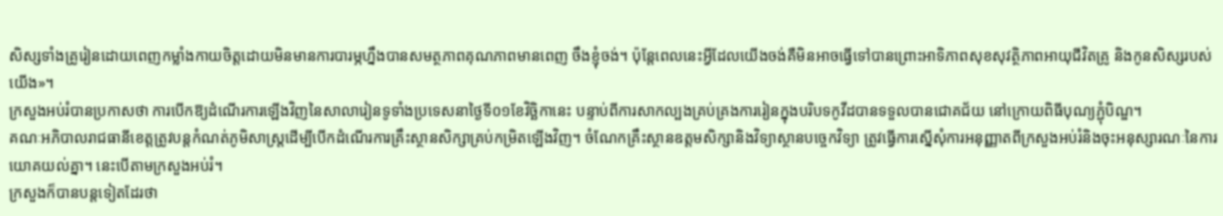សិស្សទាំងគ្រូរៀនដោយពេញកម្លាំងកាយចិត្តដោយមិនមានការបារម្ភហ្នឹងបានសមត្ថភាពគុណភាពមានពេញ ចឹងខ្ញុំចង់។ ប៉ុន្តែពេលនេះអ្វីដែលយើងចង់គឺមិនអាចធ្វើទៅបានព្រោះអាទិភាពសុខសុវត្ថិភាពអាយុជីវិតគ្រូ និងកូនសិស្សរបស់យើង»។
ក្រសួងអប់រំបានប្រកាសថា ការបើកឱ្យដំណើរការឡើងវិញនៃសាលារៀនទូទាំងប្រទេសនាថ្ងៃទី០១ខែវិច្ឆិកានេះ បន្ទាប់ពីការសាកល្បងគ្រប់គ្រងការរៀនក្នុងបរិបទកូវីដបានទទួលបានជោគជ័យ នៅក្រោយពិធីបុណ្យភ្ជុំបិណ្ឌ។
គណៈអភិបាលរាជធានីខេត្តត្រូវបន្តកំណត់ភូមិសាស្ត្រដើម្បីបើកដំណើរការគ្រឹះស្ថានសិក្សាគ្រប់កម្រិតឡើងវិញ។ ចំណែកគ្រឹះស្ថានឧត្តមសិក្សានិងវិទ្យាស្ថានបច្ចេកវិទ្យា ត្រូវធ្វើការស្នើសុំការអនុញ្ញាតពីក្រសួងអប់រំនិងចុះអនុស្សារណៈនៃការយោគយល់គ្នា។ នេះបើតាមក្រសួងអប់រំ។
ក្រសួងក៏បានបន្តទៀតដែរថា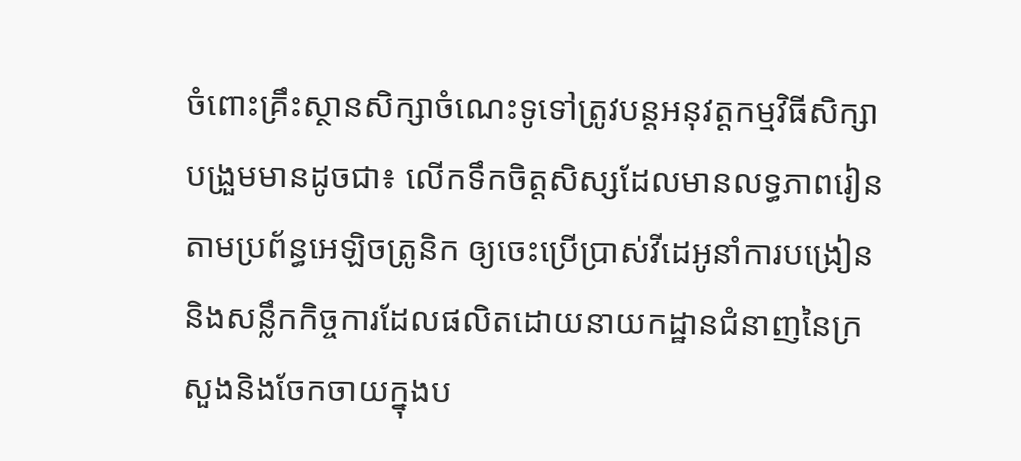ចំពោះគ្រឹះស្ថានសិក្សាចំណេះទូទៅត្រូវបន្តអនុវត្តកម្មវិធីសិក្សាបង្រួមមានដូចជា៖ លើកទឹកចិត្តសិស្សដែលមានលទ្ធភាពរៀនតាមប្រព័ន្ធអេឡិចត្រូនិក ឲ្យចេះប្រើប្រាស់វីដេអូនាំការបង្រៀននិងសន្លឹកកិច្ចការដែលផលិតដោយនាយកដ្ឋានជំនាញនៃក្រសួងនិងចែកចាយក្នុងប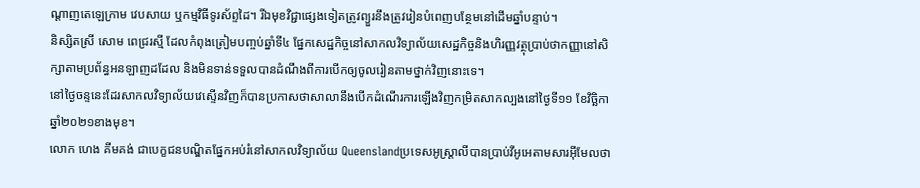ណ្តាញតេឡេក្រាម វេបសាយ ឬកម្មវិធីទូរស័ព្ទដៃ។ រីឯមុខវិជ្ជាផ្សេងទៀតត្រូវព្យួរនឹងត្រូវរៀនបំពេញបន្ថែមនៅដើមឆ្នាំបន្ទាប់។
និស្សិតស្រី សោម ពេជ្ររស្មី ដែលកំពុងត្រៀមបញ្ចប់ឆ្នាំទី៤ ផ្នែកសេដ្ឋកិច្ចនៅសាកលវិទ្យាល័យសេដ្ឋកិច្ចនិងហិរញ្ញវត្ថុប្រាប់ថាកញ្ញានៅសិក្សាតាមប្រព័ន្ធអនឡាញដដែល និងមិនទាន់ទទួលបានដំណឹងពីការបើកឲ្យចូលរៀនតាមថ្នាក់វិញនោះទេ។
នៅថ្ងៃចន្ទនេះដែរសាកលវិទ្យាល័យវេស្ទើនវិញក៏បានប្រកាសថាសាលានឹងបើកដំណើរការឡើងវិញកម្រិតសាកល្បងនៅថ្ងៃទី១១ ខែវិច្ឆិកា ឆ្នាំ២០២១ខាងមុខ។
លោក ហេង គីមគង់ ជាបេក្ខជនបណ្ឌិតផ្នែកអប់រំនៅសាកលវិទ្យាល័យ Queenslandប្រទេសអូស្ត្រាលីបានប្រាប់វីអូអេតាមសារអ៊ីមែលថា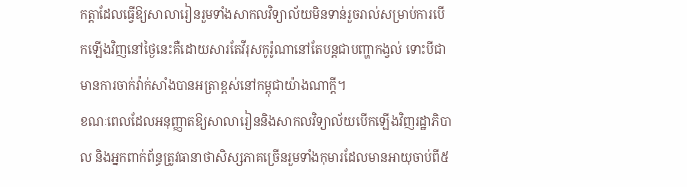កត្តាដែលធ្វើឱ្យសាលារៀនរួមទាំងសាកលវិទ្យាល័យមិនទាន់រួចរាល់សម្រាប់ការបើកឡើងវិញនៅថ្ងៃនេះគឺដោយសារតែវីរុសកូរ៉ូណានៅតែបន្តជាបញ្ហាកង្វល់ ទោះបីជាមានការចាក់វ៉ាក់សាំងបានអត្រាខ្ពស់នៅកម្ពុជាយ៉ាងណាក្ដី។
ខណៈពេលដែលអនុញ្ញាតឱ្យសាលារៀននិងសាកលវិទ្យាល័យបើកឡើងវិញរដ្ឋាភិបាល និងអ្នកពាក់ព័ន្ធត្រូវធានាថាសិស្សភាគច្រើនរួមទាំងកុមារដែលមានអាយុចាប់ពី៥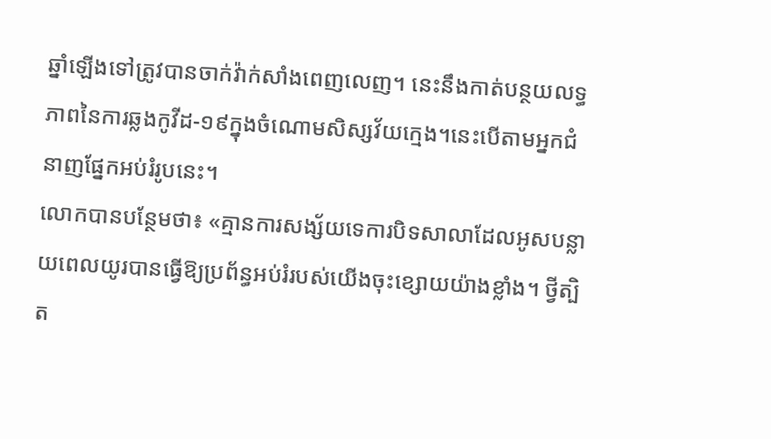ឆ្នាំឡើងទៅត្រូវបានចាក់វ៉ាក់សាំងពេញលេញ។ នេះនឹងកាត់បន្ថយលទ្ធភាពនៃការឆ្លងកូវីដ-១៩ក្នុងចំណោមសិស្សវ័យក្មេង។នេះបើតាមអ្នកជំនាញផ្នែកអប់រំរូបនេះ។
លោកបានបន្ថែមថា៖ «គ្មានការសង្ស័យទេការបិទសាលាដែលអូសបន្លាយពេលយូរបានធ្វើឱ្យប្រព័ន្ធអប់រំរបស់យើងចុះខ្សោយយ៉ាងខ្លាំង។ ថ្វីត្បិត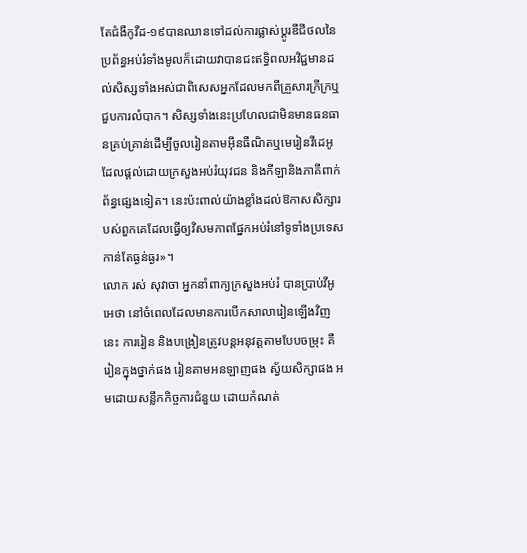តែជំងឺកូវីដ-១៩បានឈានទៅដល់ការផ្លាស់ប្តូរឌីជីថលនៃប្រព័ន្ធអប់រំទាំងមូលក៏ដោយវាបានជះឥទ្ធិពលអវិជ្ជមានដល់សិស្សទាំងអស់ជាពិសេសអ្នកដែលមកពីគ្រួសារក្រីក្រឬជួបការលំបាក។ សិស្សទាំងនេះប្រហែលជាមិនមានធនធានគ្រប់គ្រាន់ដើម្បីចូលរៀនតាមអ៊ីនធឺណិតឬមេរៀនវីដេអូដែលផ្តល់ដោយក្រសួងអប់រំយុវជន និងកីឡានិងភាគីពាក់ព័ន្ធផ្សេងទៀត។ នេះប៉ះពាល់យ៉ាងខ្លាំងដល់ឱកាសសិក្សារបស់ពួកគេដែលធ្វើឲ្យវិសមភាពផ្នែកអប់រំនៅទូទាំងប្រទេសកាន់តែធ្ងន់ធ្ងរ»។
លោក រស់ សុវាចា អ្នកនាំពាក្យក្រសួងអប់រំ បានប្រាប់វីអូអេថា នៅចំពេលដែលមានការបើកសាលារៀនឡើងវិញនេះ ការរៀន និងបង្រៀនត្រូវបន្តអនុវត្តតាមបែបចម្រុះ គឺរៀនក្នុងថ្នាក់ផង រៀនតាមអនឡាញផង ស្វ័យសិក្សាផង អមដោយសន្លឹកកិច្ចការជំនួយ ដោយកំណត់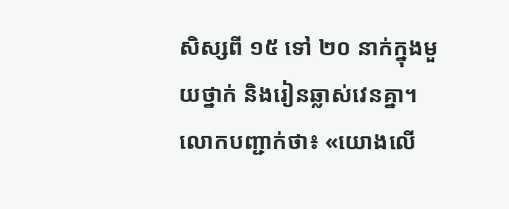សិស្សពី ១៥ ទៅ ២០ នាក់ក្នុងមួយថ្នាក់ និងរៀនឆ្លាស់វេនគ្នា។
លោកបញ្ជាក់ថា៖ «យោងលើ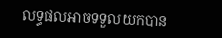លទ្ធផលអាចទទួលយកបាន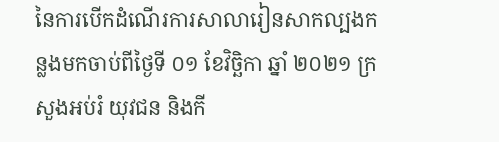នៃការបើកដំណើរការសាលារៀនសាកល្បងកន្លងមកចាប់ពីថ្ងៃទី ០១ ខែវិច្ឆិកា ឆ្នាំ ២០២១ ក្រសួងអប់រំ យុវជន និងកី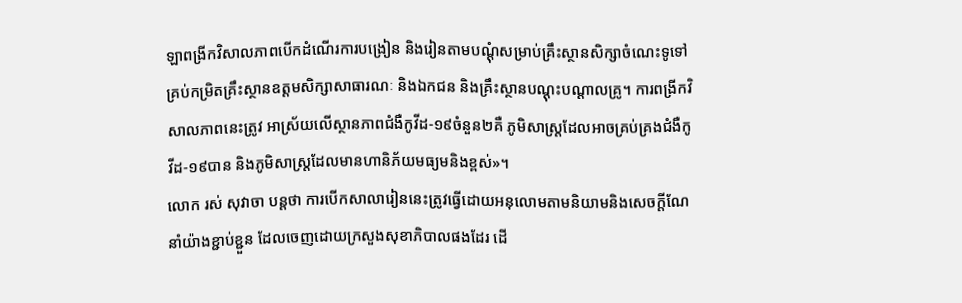ឡាពង្រីកវិសាលភាពបើកដំណើរការបង្រៀន និងរៀនតាមបណ្ដុំសម្រាប់គ្រឹះស្ថានសិក្សាចំណេះទូទៅគ្រប់កម្រិតគ្រឹះស្ថានឧត្តមសិក្សាសាធារណៈ និងឯកជន និងគ្រឹះស្ថានបណ្ដុះបណ្ដាលគ្រូ។ ការពង្រីកវិសាលភាពនេះត្រូវ អាស្រ័យលើស្ថានភាពជំងឺកូវីដ-១៩ចំនួន២គឺ ភូមិសាស្ត្រដែលអាចគ្រប់គ្រងជំងឺកូវីដ-១៩បាន និងភូមិសាស្ត្រដែលមានហានិភ័យមធ្យមនិងខ្ពស់»។
លោក រស់ សុវាចា បន្តថា ការបើកសាលារៀននេះត្រូវធ្វើដោយអនុលោមតាមនិយាមនិងសេចក្ដីណែនាំយ៉ាងខ្ជាប់ខ្ជួន ដែលចេញដោយក្រសួងសុខាភិបាលផងដែរ ដើ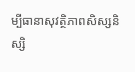ម្បីធានាសុវត្ថិភាពសិស្សនិស្សិ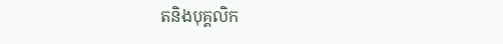តនិងបុគ្គលិក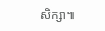សិក្សា៕